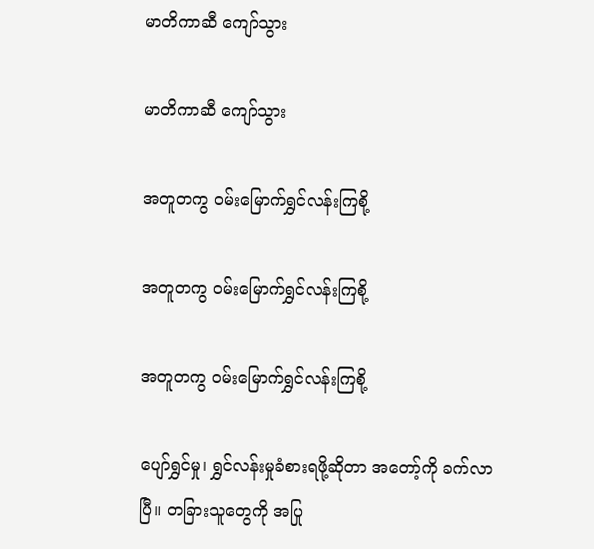မာတိကာဆီ ကျော်သွား

မာတိကာဆီ ကျော်သွား

အတူတကွ ဝမ်းမြောက်ရွှင်လန်းကြစို့

အတူတကွ ဝမ်းမြောက်ရွှင်လန်းကြစို့

အတူတကွ ဝမ်းမြောက်ရွှင်လန်းကြစို့

ပျော်ရွှင်မှု၊ ရွှင်လန်းမှုခံစားရဖို့ဆိုတာ အတော့်ကို ခက်လာပြီ။ တခြားသူတွေကို အပြု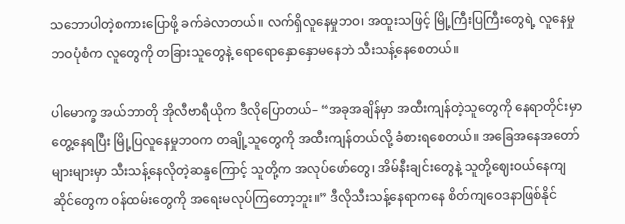သဘောပါတဲ့စကားပြောဖို့ ခက်ခဲလာတယ်။ လက်ရှိလူနေမှုဘဝ၊ အထူးသဖြင့် မြို့ကြီးပြကြီးတွေရဲ့ လူနေမှုဘဝပုံစံက လူတွေကို တခြားသူတွေနဲ့ ရောရောနှောနှောမနေဘဲ သီးသန့်နေစေတယ်။

ပါမောက္ခ အယ်ဘာတို အိုလီဗာရီယိုက ဒီလိုပြောတယ်– “အခုအချိန်မှာ အထီးကျန်တဲ့သူတွေကို နေရာတိုင်းမှာ တွေ့နေရပြီး မြို့ပြလူနေမှုဘဝက တချို့သူတွေကို အထီးကျန်တယ်လို့ ခံစားရစေတယ်။ အခြေအနေအတော်များများမှာ သီးသန့်နေလိုတဲ့ဆန္ဒကြောင့် သူတို့က အလုပ်ဖော်တွေ၊ အိမ်နီးချင်းတွေနဲ့ သူတို့ဈေးဝယ်နေကျဆိုင်တွေက ဝန်ထမ်းတွေကို အရေးမလုပ်ကြတော့ဘူး။” ဒီလိုသီးသန့်နေရာကနေ စိတ်ကျဝေဒနာဖြစ်နိုင်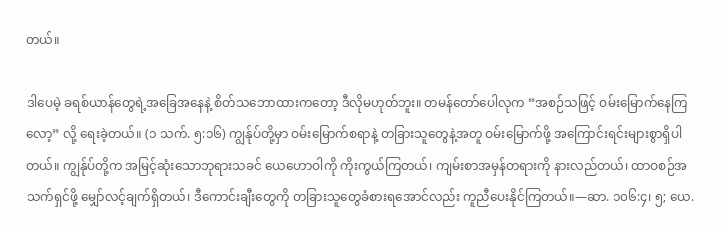တယ်။

ဒါပေမဲ့ ခရစ်ယာန်တွေရဲ့အခြေအနေနဲ့ စိတ်သဘောထားကတော့ ဒီလိုမဟုတ်ဘူး။ တမန်တော်ပေါလုက “အစဉ်သဖြင့် ဝမ်းမြောက်နေကြလော့” လို့ ရေးခဲ့တယ်။ (၁ သက်. ၅:၁၆) ကျွန်ုပ်တို့မှာ ဝမ်းမြောက်စရာနဲ့ တခြားသူတွေနဲ့အတူ ဝမ်းမြောက်ဖို့ အကြောင်းရင်းများစွာရှိပါတယ်။ ကျွန်ုပ်တို့က အမြင့်ဆုံးသောဘုရားသခင် ယေဟောဝါကို ကိုးကွယ်ကြတယ်၊ ကျမ်းစာအမှန်တရားကို နားလည်တယ်၊ ထာဝစဉ်အသက်ရှင်ဖို့ မျှော်လင့်ချက်ရှိတယ်၊ ဒီကောင်းချီးတွေကို တခြားသူတွေခံစားရအောင်လည်း ကူညီပေးနိုင်ကြတယ်။—ဆာ. ၁၀၆:၄၊ ၅; ယေ.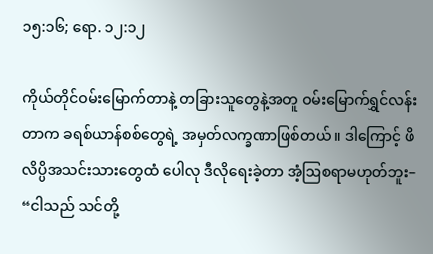၁၅:၁၆; ရော. ၁၂:၁၂

ကိုယ်တိုင်ဝမ်းမြောက်တာနဲ့ တခြားသူတွေနဲ့အတူ ဝမ်းမြောက်ရွှင်လန်းတာက ခရစ်ယာန်စစ်တွေရဲ့ အမှတ်လက္ခဏာဖြစ်တယ်။ ဒါကြောင့် ဖိလိပ္ပိအသင်းသားတွေထံ ပေါလု ဒီလိုရေးခဲ့တာ အံ့ဩစရာမဟုတ်ဘူး– “ငါသည် သင်တို့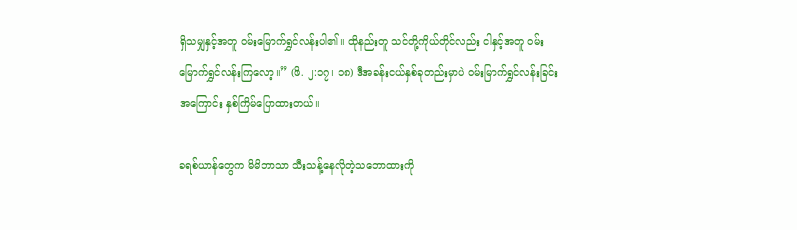ရှိသမျှနှင့်အတူ ဝမ်းမြောက်ရွှင်လန်းပါ၏။ ထိုနည်းတူ သင်တို့ကိုယ်တိုင်လည်း ငါနှင့်အတူ ဝမ်းမြောက်ရွှင်လန်းကြလော့။” (ဖိ. ၂:၁၇၊ ၁၈) ဒီအခန်းငယ်နှစ်ခုတည်းမှာပဲ ဝမ်းမြာက်ရွှင်လန်းခြင်းအကြောင်း နှစ်ကြိမ်ပြောထားတယ်။

ခရစ်ယာန်တွေက မိမိဘာသာ သီးသန့်နေလိုတဲ့သဘောထားကို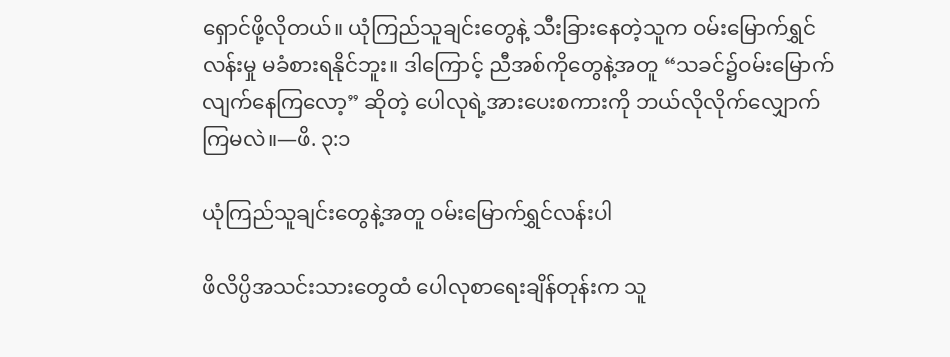ရှောင်ဖို့လိုတယ်။ ယုံကြည်သူချင်းတွေနဲ့ သီးခြားနေတဲ့သူက ဝမ်းမြောက်ရွှင်လန်းမှု မခံစားရနိုင်ဘူး။ ဒါကြောင့် ညီအစ်ကိုတွေနဲ့အတူ “သခင်၌ဝမ်းမြောက်လျက်နေကြလော့” ဆိုတဲ့ ပေါလုရဲ့အားပေးစကားကို ဘယ်လိုလိုက်လျှောက်ကြမလဲ။—ဖိ. ၃:၁

ယုံကြည်သူချင်းတွေနဲ့အတူ ဝမ်းမြောက်ရွှင်လန်းပါ

ဖိလိပ္ပိအသင်းသားတွေထံ ပေါလုစာရေးချိန်တုန်းက သူ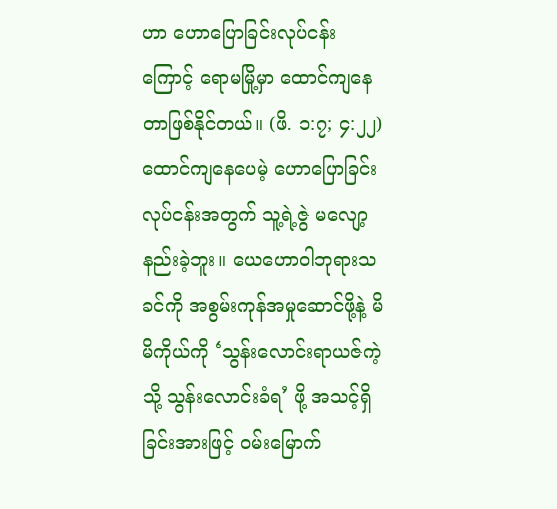ဟာ ဟောပြောခြင်းလုပ်ငန်းကြောင့် ရောမမြို့မှာ ထောင်ကျနေတာဖြစ်နိုင်တယ်။ (ဖိ. ၁:၇; ၄:၂၂) ထောင်ကျနေပေမဲ့ ဟောပြောခြင်းလုပ်ငန်းအတွက် သူ့ရဲ့ဇွဲ မလျော့နည်းခဲ့ဘူး။ ယေဟောဝါဘုရားသခင်ကို အစွမ်းကုန်အမှုဆောင်ဖို့နဲ့ မိမိကိုယ်ကို ‘သွန်းလောင်းရာယဇ်ကဲ့သို့ သွန်းလောင်းခံရ’ ဖို့ အသင့်ရှိခြင်းအားဖြင့် ဝမ်းမြောက်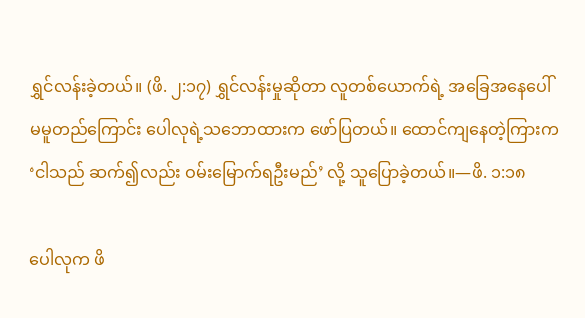ရွှင်လန်းခဲ့တယ်။ (ဖိ. ၂:၁၇) ရွှင်လန်းမှုဆိုတာ လူတစ်ယောက်ရဲ့ အခြေအနေပေါ် မမူတည်ကြောင်း ပေါလုရဲ့သဘောထားက ဖော်ပြတယ်။ ထောင်ကျနေတဲ့ကြားက ‘ငါသည် ဆက်၍လည်း ဝမ်းမြောက်ရဦးမည်’ လို့ သူပြောခဲ့တယ်။—ဖိ. ၁:၁၈

ပေါလုက ဖိ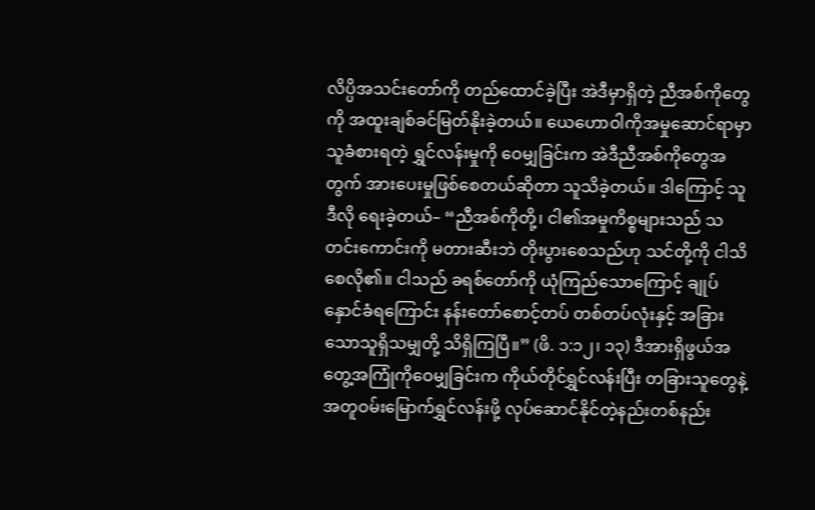လိပ္ပိအသင်းတော်ကို တည်ထောင်ခဲ့ပြီး အဲဒီမှာရှိတဲ့ ညီအစ်ကိုတွေကို အထူးချစ်ခင်မြတ်နိုးခဲ့တယ်။ ယေဟောဝါကိုအမှုဆောင်ရာမှာ သူခံစားရတဲ့ ရွှင်လန်းမှုကို ဝေမျှခြင်းက အဲဒီညီအစ်ကိုတွေအတွက် အားပေးမှုဖြစ်စေတယ်ဆိုတာ သူသိခဲ့တယ်။ ဒါကြောင့် သူ ဒီလို ရေးခဲ့တယ်– “ညီအစ်ကိုတို့၊ ငါ၏အမှုကိစ္စများသည် သတင်းကောင်းကို မတားဆီးဘဲ တိုးပွားစေသည်ဟု သင်တို့ကို ငါသိစေလို၏။ ငါသည် ခရစ်တော်ကို ယုံကြည်သောကြောင့် ချုပ်နှောင်ခံရကြောင်း နန်းတော်စောင့်တပ် တစ်တပ်လုံးနှင့် အခြားသောသူရှိသမျှတို့ သိရှိကြပြီ။” (ဖိ. ၁:၁၂၊ ၁၃) ဒီအားရှိဖွယ်အတွေ့အကြုံကိုဝေမျှခြင်းက ကိုယ်တိုင်ရွှင်လန်းပြီး တခြားသူတွေနဲ့အတူဝမ်းမြောက်ရွှင်လန်းဖို့ လုပ်ဆောင်နိုင်တဲ့နည်းတစ်နည်း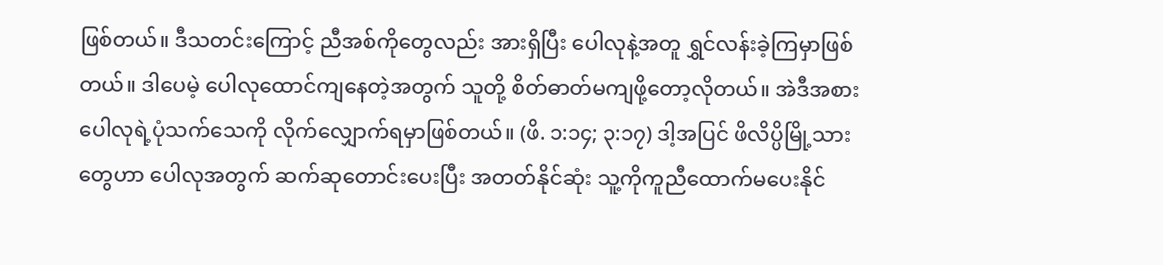ဖြစ်တယ်။ ဒီသတင်းကြောင့် ညီအစ်ကိုတွေလည်း အားရှိပြီး ပေါလုနဲ့အတူ ရွှင်လန်းခဲ့ကြမှာဖြစ်တယ်။ ဒါပေမဲ့ ပေါလုထောင်ကျနေတဲ့အတွက် သူတို့ စိတ်ဓာတ်မကျဖို့တော့လိုတယ်။ အဲဒီအစား ပေါလုရဲ့ပုံသက်သေကို လိုက်လျှောက်ရမှာဖြစ်တယ်။ (ဖိ. ၁:၁၄; ၃:၁၇) ဒါ့အပြင် ဖိလိပ္ပိမြို့သားတွေဟာ ပေါလုအတွက် ဆက်ဆုတောင်းပေးပြီး အတတ်နိုင်ဆုံး သူ့ကိုကူညီထောက်မပေးနိုင်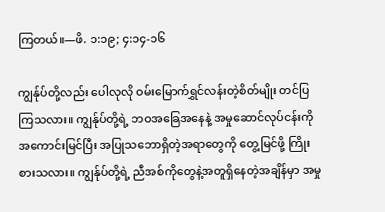ကြတယ်။—ဖိ. ၁:၁၉; ၄:၁၄-၁၆

ကျွန်ုပ်တို့လည်း ပေါလုလို ဝမ်းမြောက်ရွှင်လန်းတဲ့စိတ်မျိုး တင်ပြကြသလား။ ကျွန်ုပ်တို့ရဲ့ ဘဝအခြေအနေနဲ့ အမှုဆောင်လုပ်ငန်းကို အကောင်းမြင်ပြီး အပြုသဘောရှိတဲ့အရာတွေကို တွေ့မြင်ဖို့ ကြိုးစားသလား။ ကျွန်ုပ်တို့ရဲ့ ညီအစ်ကိုတွေနဲ့အတူရှိနေတဲ့အချိန်မှာ အမှု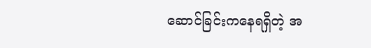ဆောင်ခြင်းကနေရရှိတဲ့ အ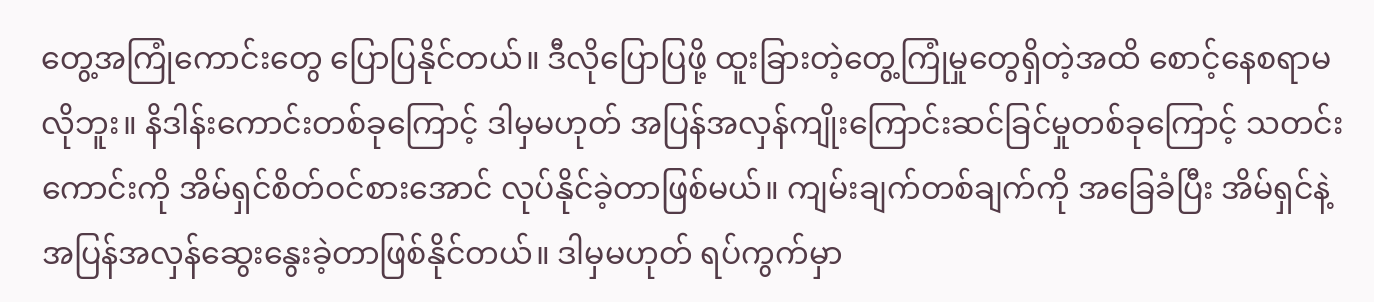တွေ့အကြုံကောင်းတွေ ပြောပြနိုင်တယ်။ ဒီလိုပြောပြဖို့ ထူးခြားတဲ့တွေ့ကြုံမှုတွေရှိတဲ့အထိ စောင့်နေစရာမလိုဘူး။ နိဒါန်းကောင်းတစ်ခုကြောင့် ဒါမှမဟုတ် အပြန်အလှန်ကျိုးကြောင်းဆင်ခြင်မှုတစ်ခုကြောင့် သတင်းကောင်းကို အိမ်ရှင်စိတ်ဝင်စားအောင် လုပ်နိုင်ခဲ့တာဖြစ်မယ်။ ကျမ်းချက်တစ်ချက်ကို အခြေခံပြီး အိမ်ရှင်နဲ့ အပြန်အလှန်ဆွေးနွေးခဲ့တာဖြစ်နိုင်တယ်။ ဒါမှမဟုတ် ရပ်ကွက်မှာ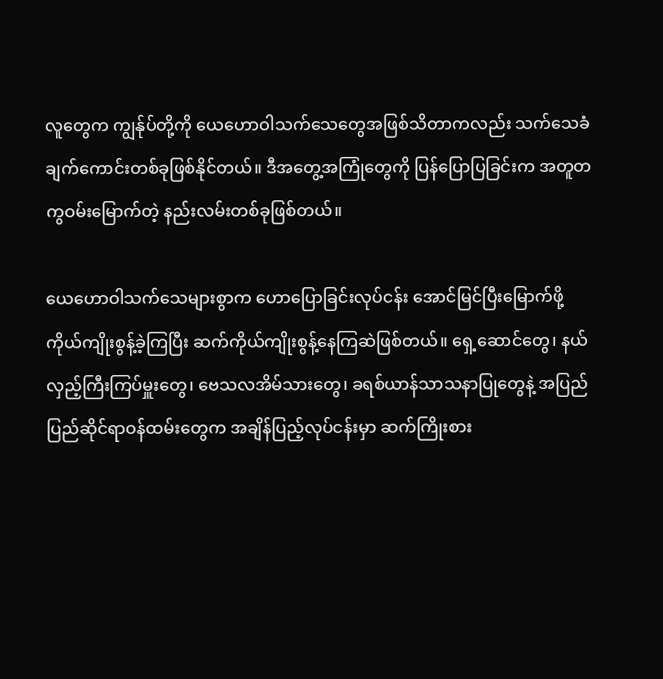လူတွေက ကျွန်ုပ်တို့ကို ယေဟောဝါသက်သေတွေအဖြစ်သိတာကလည်း သက်သေခံချက်ကောင်းတစ်ခုဖြစ်နိုင်တယ်။ ဒီအတွေ့အကြုံတွေကို ပြန်ပြောပြခြင်းက အတူတကွဝမ်းမြောက်တဲ့ နည်းလမ်းတစ်ခုဖြစ်တယ်။

ယေဟောဝါသက်သေများစွာက ဟောပြောခြင်းလုပ်ငန်း အောင်မြင်ပြီးမြောက်ဖို့ ကိုယ်ကျိုးစွန့်ခဲ့ကြပြီး ဆက်ကိုယ်ကျိုးစွန့်နေကြဆဲဖြစ်တယ်။ ရှေ့ဆောင်တွေ၊ နယ်လှည့်ကြီးကြပ်မှူးတွေ၊ ဗေသလအိမ်သားတွေ၊ ခရစ်ယာန်သာသနာပြုတွေနဲ့ အပြည်ပြည်ဆိုင်ရာဝန်ထမ်းတွေက အချိန်ပြည့်လုပ်ငန်းမှာ ဆက်ကြိုးစား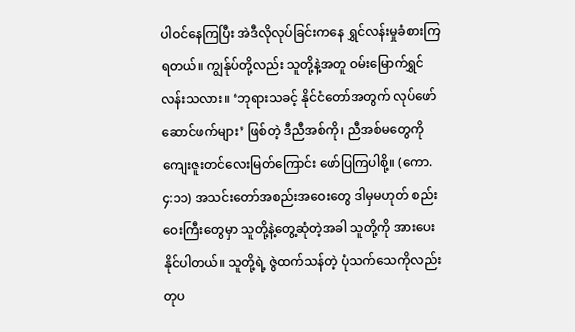ပါဝင်နေကြပြီး အဲဒီလိုလုပ်ခြင်းကနေ ရွှင်လန်းမှုခံစားကြရတယ်။ ကျွန်ုပ်တို့လည်း သူတို့နဲ့အတူ ဝမ်းမြောက်ရွှင်လန်းသလား။ ‘ဘုရားသခင့် နိုင်ငံတော်အတွက် လုပ်ဖော်ဆောင်ဖက်များ’ ဖြစ်တဲ့ ဒီညီအစ်ကို၊ ညီအစ်မတွေကို ကျေးဇူးတင်လေးမြတ်ကြောင်း ဖော်ပြကြပါစို့။ (ကော. ၄:၁၁) အသင်းတော်အစည်းအဝေးတွေ ဒါမှမဟုတ် စည်းဝေးကြီးတွေမှာ သူတို့နဲ့တွေ့ဆုံတဲ့အခါ သူတို့ကို အားပေးနိုင်ပါတယ်။ သူတို့ရဲ့ ဇွဲထက်သန်တဲ့ ပုံသက်သေကိုလည်း တုပ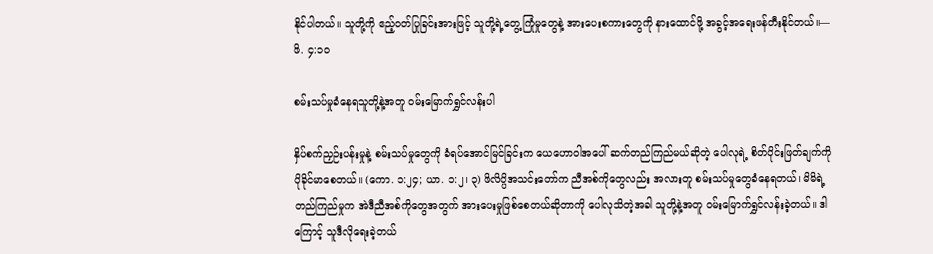နိုင်ပါတယ်။ သူတို့ကို ဧည့်ဝတ်ပြုခြင်းအားဖြင့် သူတို့ရဲ့တွေ့ကြုံမှုတွေနဲ့ အားပေးစကားတွေကို နားထောင်ဖို့ အခွင့်အရေးဖန်တီးနိုင်တယ်။—ဖိ. ၄:၁၀

စမ်းသပ်မှုခံနေရသူတို့နဲ့အတူ ဝမ်းမြောက်ရွှင်လန်းပါ

နှိပ်စက်ညှဉ်းပန်းမှုနဲ့ စမ်းသပ်မှုတွေကို ခံရပ်အောင်မြင်ခြင်းက ယေဟောဝါအပေါ် ဆက်တည်ကြည်မယ်ဆိုတဲ့ ပေါလုရဲ့ စိတ်ပိုင်းဖြတ်ချက်ကို ပိုခိုင်မာစေတယ်။ (ကော. ၁:၂၄; ယာ. ၁:၂၊ ၃) ဖိလိပ္ပိအသင်းတော်က ညီအစ်ကိုတွေလည်း အလားတူ စမ်းသပ်မှုတွေခံနေရတယ်၊ မိမိရဲ့တည်ကြည်မှုက အဲဒီညီအစ်ကိုတွေအတွက် အားပေးမှုဖြစ်စေတယ်ဆိုတာကို ပေါလုသိတဲ့အခါ သူတို့နဲ့အတူ ဝမ်းမြောက်ရွှင်လန်းခဲ့တယ်။ ဒါကြောင့် သူဒီလိုရေးခဲ့တယ်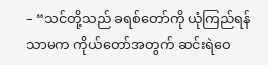– “သင်တို့သည် ခရစ်တော်ကို ယုံကြည်ရန်သာမက ကိုယ်တော်အတွက် ဆင်းရဲဝေ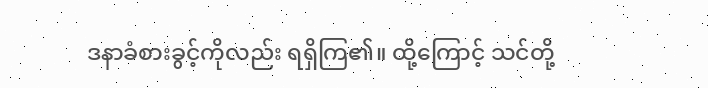ဒနာခံစားခွင့်ကိုလည်း ရရှိကြ၏။ ထို့ကြောင့် သင်တို့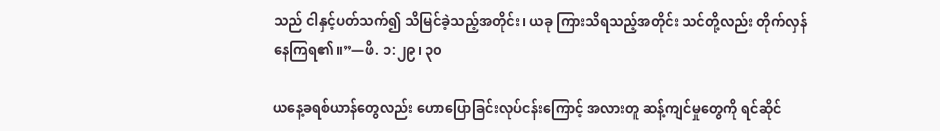သည် ငါနှင့်ပတ်သက်၍ သိမြင်ခဲ့သည့်အတိုင်း၊ ယခု ကြားသိရသည့်အတိုင်း သင်တို့လည်း တိုက်လှန်နေကြရ၏။”—ဖိ. ၁:၂၉၊ ၃၀

ယနေ့ခရစ်ယာန်တွေလည်း ဟောပြောခြင်းလုပ်ငန်းကြောင့် အလားတူ ဆန့်ကျင်မှုတွေကို ရင်ဆိုင်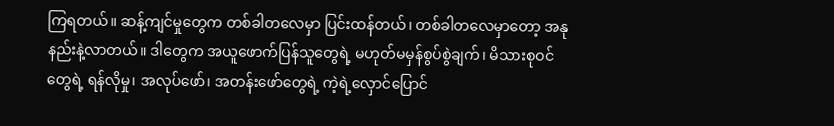ကြရတယ်။ ဆန့်ကျင်မှုတွေက တစ်ခါတလေမှာ ပြင်းထန်တယ်၊ တစ်ခါတလေမှာတော့ အနုနည်းနဲ့လာတယ်။ ဒါတွေက အယူဖောက်ပြန်သူတွေရဲ့ မဟုတ်မမှန်စွပ်စွဲချက်၊ မိသားစုဝင်တွေရဲ့ ရန်လိုမှု၊ အလုပ်ဖော်၊ အတန်းဖော်တွေရဲ့ ကဲ့ရဲ့လှောင်ပြောင်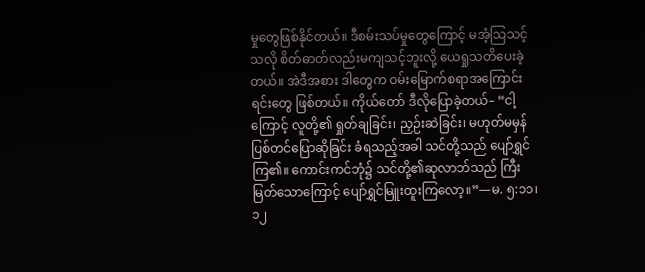မှုတွေဖြစ်နိုင်တယ်။ ဒီစမ်းသပ်မှုတွေကြောင့် မအံ့သြသင့်သလို စိတ်ဓာတ်လည်းမကျသင့်ဘူးလို့ ယေရှုသတိပေးခဲ့တယ်။ အဲဒီအစား ဒါတွေက ဝမ်းမြောက်စရာအကြောင်းရင်းတွေ ဖြစ်တယ်။ ကိုယ်တော် ဒီလိုပြောခဲ့တယ်– “ငါ့ကြောင့် လူတို့၏ ရှုတ်ချခြင်း၊ ညှဉ်းဆဲခြင်း၊ မဟုတ်မမှန် ပြစ်တင်ပြောဆိုခြင်း ခံရသည့်အခါ သင်တို့သည် ပျော်ရွှင်ကြ၏။ ကောင်းကင်ဘုံ၌ သင်တို့၏ဆုလာဘ်သည် ကြီးမြတ်သောကြောင့် ပျော်ရွှင်မြူးထူးကြလော့။”—မ. ၅:၁၁၊ ၁၂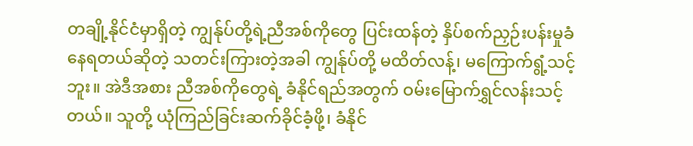တချို့နိုင်ငံမှာရှိတဲ့ ကျွန်ုပ်တို့ရဲ့ညီအစ်ကိုတွေ ပြင်းထန်တဲ့ နှိပ်စက်ညှဉ်းပန်းမှုခံနေရတယ်ဆိုတဲ့ သတင်းကြားတဲ့အခါ ကျွန်ုပ်တို့ မထိတ်လန့်၊ မကြောက်ရွံ့သင့်ဘူး။ အဲဒီအစား ညီအစ်ကိုတွေရဲ့ ခံနိုင်ရည်အတွက် ဝမ်းမြောက်ရွှင်လန်းသင့်တယ်။ သူတို့ ယုံကြည်ခြင်းဆက်ခိုင်ခံ့ဖို့၊ ခံနိုင်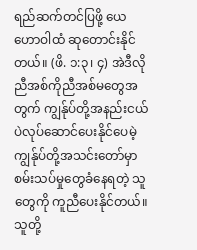ရည်ဆက်တင်ပြဖို့ ယေဟောဝါထံ ဆုတောင်းနိုင်တယ်။ (ဖိ. ၁:၃၊ ၄) အဲဒီလိုညီအစ်ကိုညီအစ်မတွေအတွက် ကျွန်ုပ်တို့အနည်းငယ်ပဲလုပ်ဆောင်ပေးနိုင်ပေမဲ့ ကျွန်ုပ်တို့အသင်းတော်မှာ စမ်းသပ်မှုတွေခံနေရတဲ့ သူတွေကို ကူညီပေးနိုင်တယ်။ သူတို့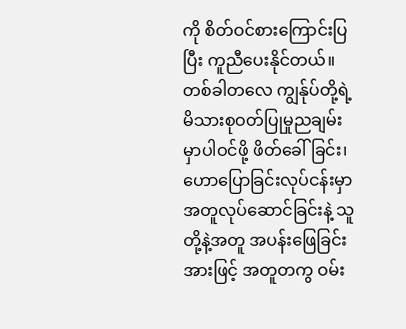ကို စိတ်ဝင်စားကြောင်းပြပြီး ကူညီပေးနိုင်တယ်။ တစ်ခါတလေ ကျွန်ုပ်တို့ရဲ့ မိသားစုဝတ်ပြုမှုညချမ်းမှာပါဝင်ဖို့ ဖိတ်ခေါ်ခြင်း၊ ဟောပြောခြင်းလုပ်ငန်းမှာ အတူလုပ်ဆောင်ခြင်းနဲ့ သူတို့နဲ့အတူ အပန်းဖြေခြင်းအားဖြင့် အတူတကွ ဝမ်း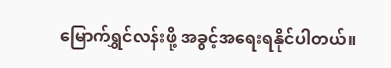မြောက်ရွှင်လန်းဖို့ အခွင့်အရေးရနိုင်ပါတယ်။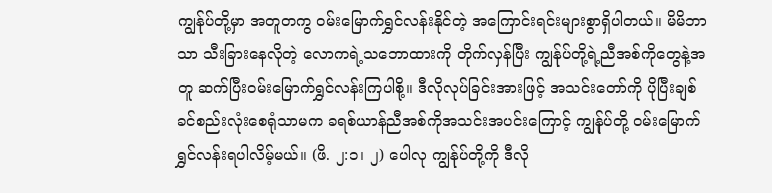ကျွန်ုပ်တို့မှာ အတူတကွ ဝမ်းမြောက်ရွှင်လန်းနိုင်တဲ့ အကြောင်းရင်းများစွာရှိပါတယ်။ မိမိဘာသာ သီးခြားနေလိုတဲ့ လောကရဲ့သဘောထားကို တိုက်လှန်ပြီး ကျွန်ုပ်တို့ရဲ့ညီအစ်ကိုတွေနဲ့အတူ ဆက်ပြီးဝမ်းမြောက်ရွှင်လန်းကြပါစို့။ ဒီလိုလုပ်ခြင်းအားဖြင့် အသင်းတော်ကို ပိုပြီးချစ်ခင်စည်းလုံးစေရုံသာမက ခရစ်ယာန်ညီအစ်ကိုအသင်းအပင်းကြောင့် ကျွန်ုပ်တို့ ဝမ်းမြောက်ရွှင်လန်းရပါလိမ့်မယ်။ (ဖိ. ၂:၁၊ ၂) ပေါလု ကျွန်ုပ်တို့ကို ဒီလို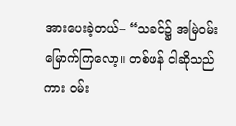အားပေးခဲ့တယ်– “သခင်၌ အမြဲဝမ်းမြောက်ကြလော့။ တစ်ဖန် ငါဆိုသည်ကား ဝမ်း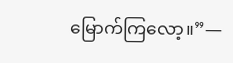မြောက်ကြလော့။”—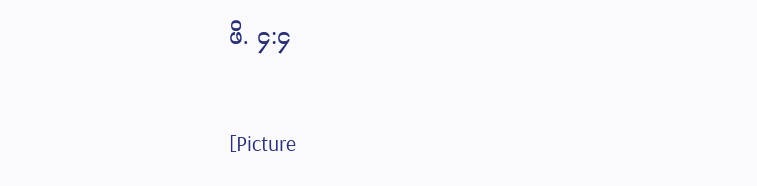ဖိ. ၄:၄

[Picture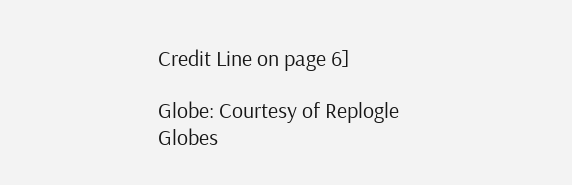Credit Line on page 6]

Globe: Courtesy of Replogle Globes